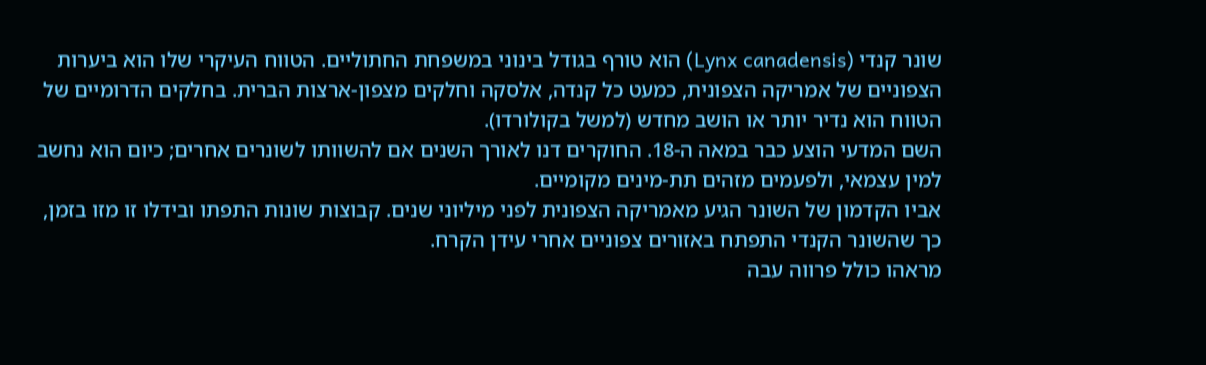שונר קנדי (Lynx canadensis) הוא טורף בגודל בינוני במשפחת החתוליים. הטווח העיקרי שלו הוא ביערות הצפוניים של אמריקה הצפונית, כמעט כל קנדה, אלסקה וחלקים מצפון-ארצות הברית. בחלקים הדרומיים של הטווח הוא נדיר יותר או הושב מחדש (למשל בקולורדו).
השם המדעי הוצע כבר במאה ה-18. החוקרים דנו לאורך השנים אם להשוותו לשונרים אחרים; כיום הוא נחשב למין עצמאי, ולפעמים מזהים תת-מינים מקומיים.
אביו הקדמון של השונר הגיע מאמריקה הצפונית לפני מיליוני שנים. קבוצות שונות התפתו ובידלו זו מזו בזמן, כך שהשונר הקנדי התפתח באזורים צפוניים אחרי עידן הקרח.
מראהו כולל פרווה עבה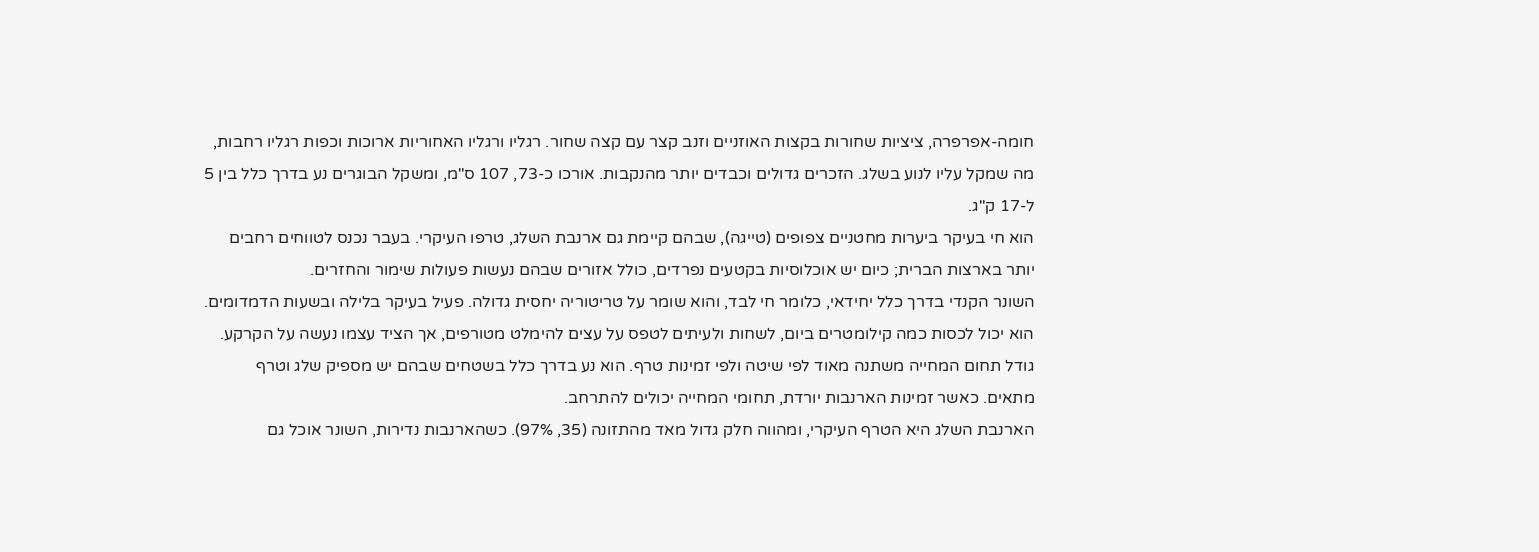חומה-אפרפרה, ציציות שחורות בקצות האוזניים וזנב קצר עם קצה שחור. רגליו ורגליו האחוריות ארוכות וכפות רגליו רחבות, מה שמקל עליו לנוע בשלג. הזכרים גדולים וכבדים יותר מהנקבות. אורכו כ-73, 107 ס"מ, ומשקל הבוגרים נע בדרך כלל בין 5 ל-17 ק"ג.
הוא חי בעיקר ביערות מחטניים צפופים (טייגה), שבהם קיימת גם ארנבת השלג, טרפו העיקרי. בעבר נכנס לטווחים רחבים יותר בארצות הברית; כיום יש אוכלוסיות בקטעים נפרדים, כולל אזורים שבהם נעשות פעולות שימור והחזרים.
השונר הקנדי בדרך כלל יחידאי, כלומר חי לבד, והוא שומר על טריטוריה יחסית גדולה. פעיל בעיקר בלילה ובשעות הדמדומים. הוא יכול לכסות כמה קילומטרים ביום, לשחות ולעיתים לטפס על עצים להימלט מטורפים, אך הציד עצמו נעשה על הקרקע.
גודל תחום המחייה משתנה מאוד לפי שיטה ולפי זמינות טרף. הוא נע בדרך כלל בשטחים שבהם יש מספיק שלג וטרף מתאים. כאשר זמינות הארנבות יורדת, תחומי המחייה יכולים להתרחב.
הארנבת השלג היא הטרף העיקרי, ומהווה חלק גדול מאד מהתזונה (35, 97%). כשהארנבות נדירות, השונר אוכל גם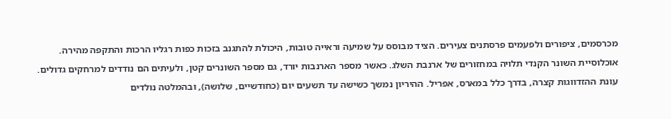מכרסמים, ציפורים ולפעמים פרסתנים צעירים. הציד מבוסס על שמיעה וראייה טובות, היכולת להתגנב בזכות כפות רגליו הרכות והתקפה מהירה.
אוכלוסיית השונר הקנדי תלויה במחזורים של ארנבת השלג. כאשר מספר הארנבות יורד, גם מספר השונרים קטן, ולעיתים הם נודדים למרחקים גדולים.
עונת ההזדווגות קצרה, בדרך כלל במארס, אפריל. ההיריון נמשך כשישה עד תשעים יום (כחודשיים, שלושה), ובהמלטה נולדים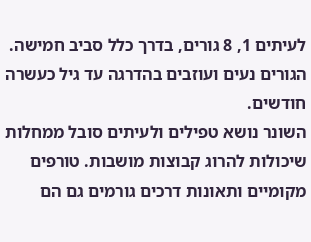לעיתים 1, 8 גורים, בדרך כלל סביב חמישה. הגורים נעים ועוזבים בהדרגה עד גיל כעשרה חודשים.
השונר נושא טפילים ולעיתים סובל ממחלות שיכולות להרוג קבוצות מושבות. טורפים מקומיים ותאונות דרכים גורמים גם הם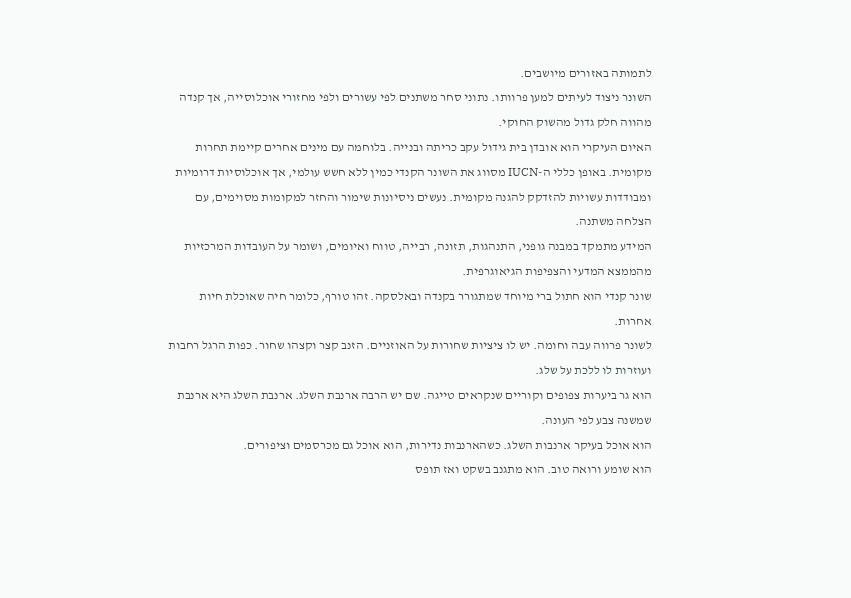לתמותה באזורים מיושבים.
השונר ניצוד לעיתים למען פרוותו. נתוני סחר משתנים לפי עשורים ולפי מחזורי אוכלוסייה, אך קנדה מהווה חלק גדול מהשוק החוקי.
האיום העיקרי הוא אובדן בית גידול עקב כריתה ובנייה. בלוחמה עם מינים אחרים קיימת תחרות מקומית. באופן כללי ה-IUCN מסווג את השונר הקנדי כמין ללא חשש עולמי, אך אוכלוסיות דרומיות ומבודדות עשויות להזדקק להגנה מקומית. נעשים ניסיונות שימור והחזר למקומות מסוימים, עם הצלחה משתנה.
המידע מתמקד במבנה גופני, התנהגות, תזונה, רבייה, טווח ואיומים, ושומר על העובדות המרכזיות מהממצא המדעי והצפיפות הגיאוגרפית.
שונר קנדי הוא חתול ברי מיוחד שמתגורר בקנדה ובאלסקה. זהו טורף, כלומר חיה שאוכלת חיות אחרות.
לשונר פרווה עבה וחומה. יש לו ציציות שחורות על האוזניים. הזנב קצר וקצהו שחור. כפות הרגל רחבות ועוזרות לו ללכת על שלג.
הוא גר ביערות צפופים וקוריים שנקראים טייגה. שם יש הרבה ארנבת השלג. ארנבת השלג היא ארנבת שמשנה צבע לפי העונה.
הוא אוכל בעיקר ארנבות השלג. כשהארנבות נדירות, הוא אוכל גם מכרסמים וציפורים.
הוא שומע ורואה טוב. הוא מתגנב בשקט ואז תופס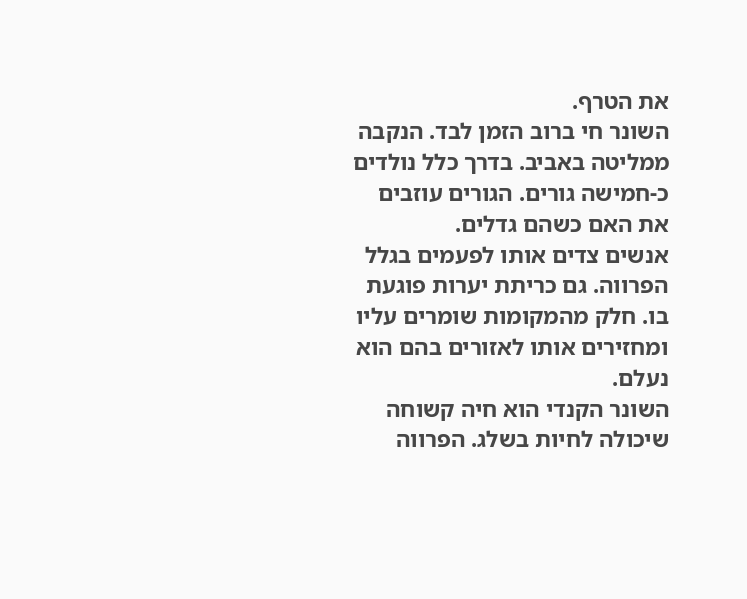את הטרף.
השונר חי ברוב הזמן לבד. הנקבה ממליטה באביב. בדרך כלל נולדים כ-חמישה גורים. הגורים עוזבים את האם כשהם גדלים.
אנשים צדים אותו לפעמים בגלל הפרווה. גם כריתת יערות פוגעת בו. חלק מהמקומות שומרים עליו ומחזירים אותו לאזורים בהם הוא נעלם.
השונר הקנדי הוא חיה קשוחה שיכולה לחיות בשלג. הפרווה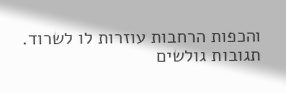והכפות הרחבות עוזרות לו לשרוד.
תגובות גולשים